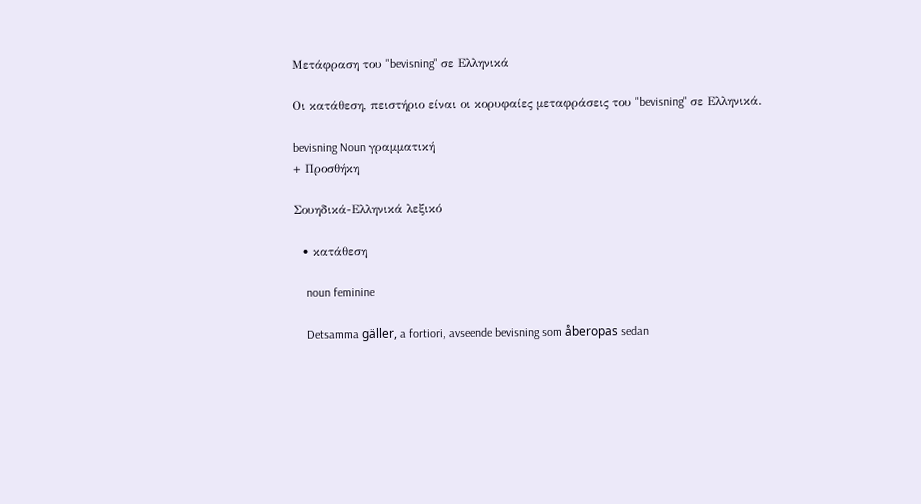Μετάφραση του "bevisning" σε Ελληνικά

Οι κατάθεση, πειστήριο είναι οι κορυφαίες μεταφράσεις του "bevisning" σε Ελληνικά.

bevisning Noun γραμματική
+ Προσθήκη

Σουηδικά-Ελληνικά λεξικό

  • κατάθεση

    noun feminine

    Detsamma gäller, a fortiori, avseende bevisning som åberopas sedan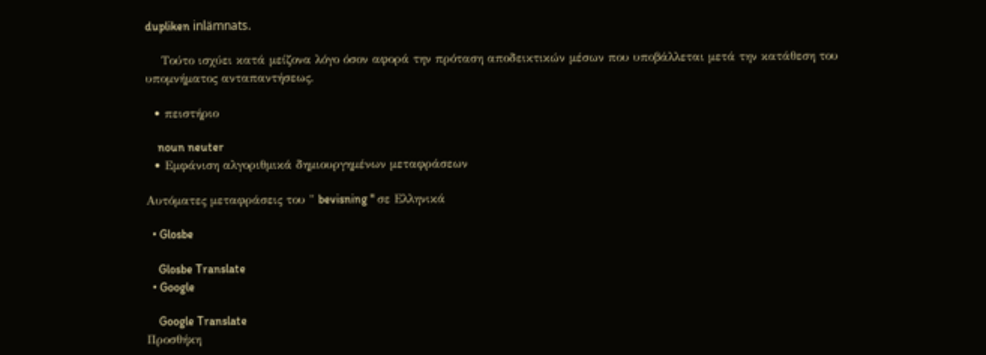dupliken inlämnats.

    Τούτο ισχύει κατά μείζονα λόγο όσον αφορά την πρόταση αποδεικτικών μέσων που υποβάλλεται μετά την κατάθεση του υπομνήματος ανταπαντήσεως.

  • πειστήριο

    noun neuter
  • Εμφάνιση αλγοριθμικά δημιουργημένων μεταφράσεων

Αυτόματες μεταφράσεις του " bevisning " σε Ελληνικά

  • Glosbe

    Glosbe Translate
  • Google

    Google Translate
Προσθήκη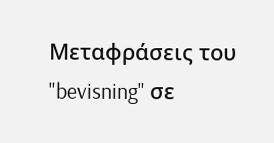Μεταφράσεις του "bevisning" σε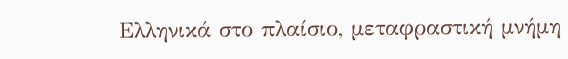Ελληνικά στο πλαίσιο, μεταφραστική μνήμη